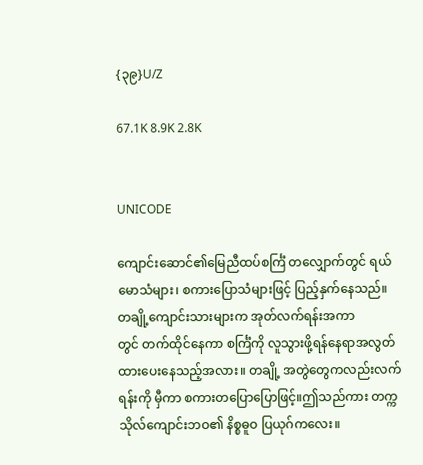{၃၉}U/Z

67.1K 8.9K 2.8K


UNICODE

ကျောင်းဆောင်၏မြေညီထပ်စင်္ကြံ တလျှောက်တွင် ရယ်မောသံများ၊ စကားပြောသံများဖြင့် ပြည့်နှက်နေသည်။
တချို့ကျောင်းသားများက အုတ်လက်ရန်းအကာ
တွင် တက်ထိုင်နေကာ စင်္ကြံကို လူသွားဖို့ရန်နေရာအလွတ်ထားပေးနေသည့်အလား။ တချို့ အတွဲတွေကလည်းလက်ရန်းကို မှီကာ စကားတပြောပြောဖြင့်။ဤသည်ကား တက္ကသိုလ်ကျောင်းဘဝ၏ နိစ္စဓူဝ ပြယုဂ်ကလေး။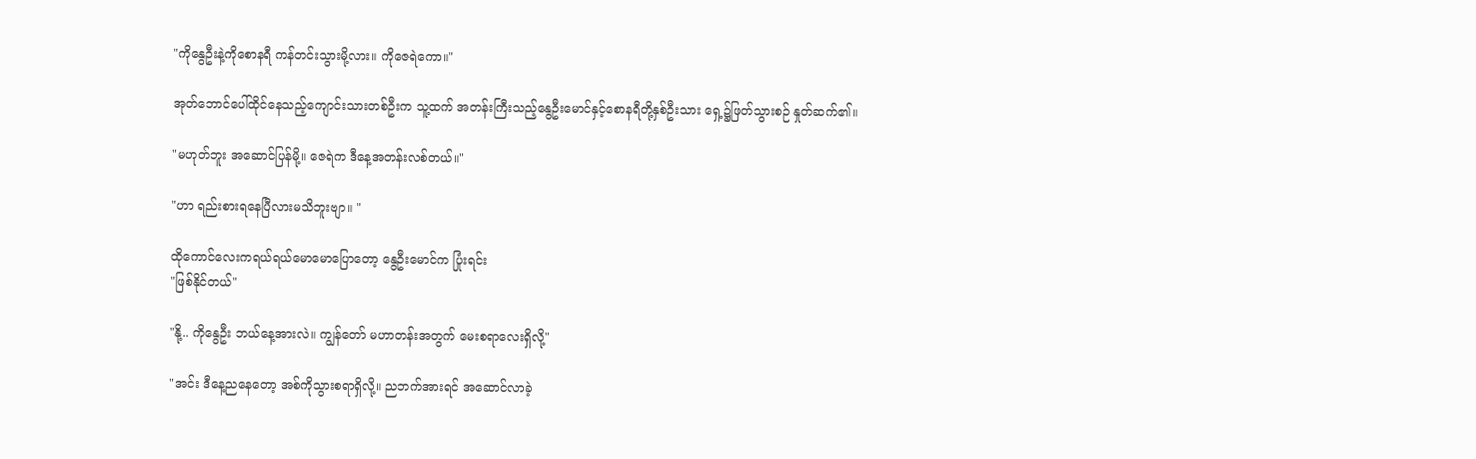"ကိုနွေဦးနဲ့ကိုစောနရီ ကန်တင်းသွားမို့လား။ ကိုဇေရဲကော။"

အုတ်ဘောင်ပေါ်ထိုင်နေသည့်ကျောင်းသားတစ်ဦးက သူ့ထက် အတန်းကြီးသည့်နွေဦးမောင်နှင့်စောနရီတို့နှစ်ဦးသား ရှေ့၌ဖြတ်သွားစဉ် နှုတ်ဆက်၏။

"မဟုတ်ဘူး အဆောင်ပြန်မို့။ ဇေရဲက ဒီနေ့အတန်းလစ်တယ်။"

"ဟာ ရည်းစားရနေပြီလားမသိဘူးဗျာ။ "

ထိုကောင်လေးကရယ်ရယ်မောမောပြောတော့ နွေဦးမောင်က ပြုံးရင်း
"ဖြစ်နိုင်တယ်"

"နို့.. ကိုနွေဦး ဘယ်နေ့အားလဲ။ ကျွန်တော် မဟာတန်းအတွက် မေးစရာလေးရှိလို့"

"အင်း ဒီနေ့ညနေတော့ အစ်ကိုသွားစရာရှိလို့။ ညဘက်အားရင် အဆောင်လာခဲ့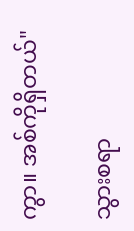ကွာ။ အစ်ကိုရှိတယ်"

သွားစရာ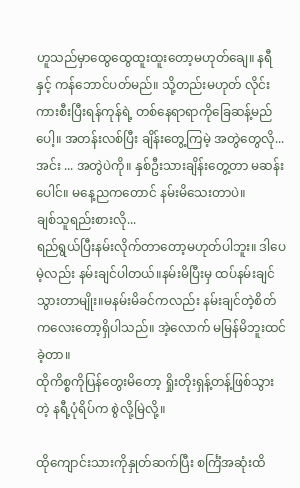ဟူသည်မှာထွေထွေထူးထူးတော့မဟုတ်ချေ။ နရီနှင့် ကန်ဘောင်ပတ်မည်။ သို့တည်းမဟုတ် လိုင်းကားစီးပြီးရန်ကုန်ရဲ့ တစ်နေရာရာကိုခြေဆန့်မည်ပေါ့။ အတန်းလစ်ပြီး ချိန်းတွေ့ကြမဲ့ အတွဲတွေလို... အင်း ... အတွဲပဲကို။ နှစ်ဦးသားချိန်းတွေ့တာ မဆန်းပေါင်။ မနေ့ညကတောင် နမ်းမိသေးတာပဲ။
ချစ်သူရည်းစားလို...
ရည်ရွယ်ပြီးနမ်းလိုက်တာတော့မဟုတ်ပါဘူး။ ဒါပေမဲ့လည်း နမ်းချင်ပါတယ်။နမ်းမိပြီးမှ ထပ်နမ်းချင်သွားတာမျိုး။မနမ်းမိခင်ကလည်း နမ်းချင်တဲ့စိတ်ကလေးတော့ရှိပါသည်။ အဲ့လောက် မမြန်မိဘူးထင်ခဲ့တာ။
ထိုကိစ္စကိုပြန်တွေးမိတော့ ရှိုးတိုးရှန့်တန့်ဖြစ်သွားတဲ့ နရီ့ပုံရိပ်က စွဲလို့မြဲလို့။

ထိုကျောင်းသားကိုနှုတ်ဆက်ပြီး စင်္ကြံအဆုံးထိ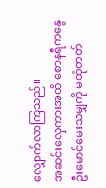လျှောက်လာကြသည်။
အဆင်းလှေကားအထိ စောနရီကနွေဦးမောင်မေးသမျှကို မထုံတတ်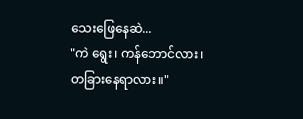သေးဖြေနေဆဲ...
"ကဲ ရွေး၊ ကန်ဘောင်လား၊ တခြားနေရာလား။"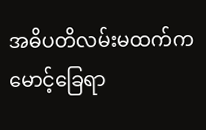အဓိပတိလမ်းမထက်က မောင့်ခြေရာ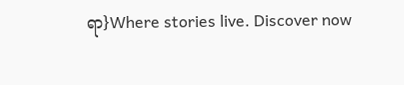ရာ}Where stories live. Discover now